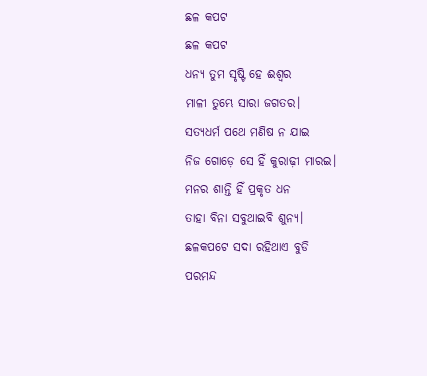ଛଳ କପଟ
ଛଳ କପଟ
ଧନ୍ୟ ତୁମ ସୃଷ୍ଟି ହେ ଈଶ୍ୱର
ମାଳୀ ତୁମ୍ଭେ ସାରା ଜଗତର।
ସତ୍ୟଧର୍ମ ପଥେ ମଣିଷ ନ ଯାଇ
ନିଜ ଗୋଡ଼େ ସେ ହିଁ କୁରାଢ଼ୀ ମାରଇ।
ମନର ଶାନ୍ତି ହିଁ ପ୍ରକୃତ ଧନ
ତାହା ବିନା ସବୁଥାଇବି ଶୁନ୍ୟ।
ଛଳକପଟେ ସଦା ରହିଥାଏ ବୁଡି
ପରମନ୍ଦ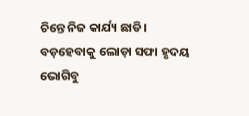ଚିନ୍ତେ ନିଜ କାର୍ଯ୍ୟ ଛାଡି।
ବଡ଼ହେବାକୁ ଲୋଡ଼ା ସଫା ହୃଦୟ
ଭୋଗିବୁ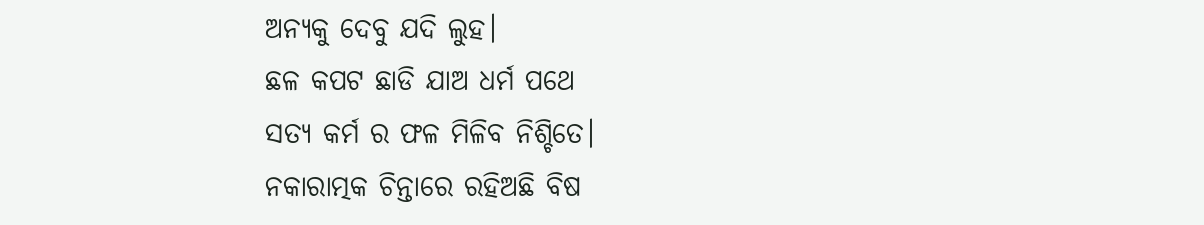ଅନ୍ୟକୁ ଦେବୁ ଯଦି ଲୁହ।
ଛଳ କପଟ ଛାଡି ଯାଅ ଧର୍ମ ପଥେ
ସତ୍ୟ କର୍ମ ର ଫଳ ମିଳିବ ନିଶ୍ଚିତେ।
ନକାରାତ୍ମକ ଚିନ୍ତାରେ ରହିଅଛି ବିଷ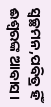ସ୍ୱଚ୍ଛମନ,ପବିତ୍ର ହିଁ ଈଶ୍ୱରଙ୍କ ଆବାସ।